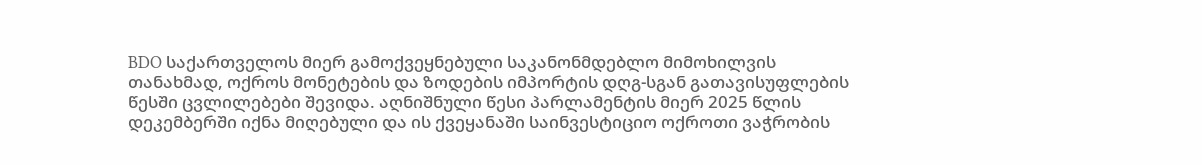BDO საქართველოს მიერ გამოქვეყნებული საკანონმდებლო მიმოხილვის თანახმად, ოქროს მონეტების და ზოდების იმპორტის დღგ-სგან გათავისუფლების წესში ცვლილებები შევიდა. აღნიშნული წესი პარლამენტის მიერ 2025 წლის დეკემბერში იქნა მიღებული და ის ქვეყანაში საინვესტიციო ოქროთი ვაჭრობის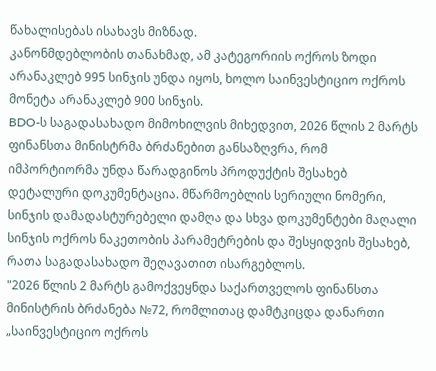წახალისებას ისახავს მიზნად.
კანონმდებლობის თანახმად, ამ კატეგორიის ოქროს ზოდი არანაკლებ 995 სინჯის უნდა იყოს, ხოლო საინვესტიციო ოქროს მონეტა არანაკლებ 900 სინჯის.
BDO-ს საგადასახადო მიმოხილვის მიხედვით, 2026 წლის 2 მარტს ფინანსთა მინისტრმა ბრძანებით განსაზღვრა, რომ იმპორტიორმა უნდა წარადგინოს პროდუქტის შესახებ დეტალური დოკუმენტაცია. მწარმოებლის სერიული ნომერი, სინჯის დამადასტურებელი დამღა და სხვა დოკუმენტები მაღალი სინჯის ოქროს ნაკეთობის პარამეტრების და შესყიდვის შესახებ, რათა საგადასახადო შეღავათით ისარგებლოს.
"2026 წლის 2 მარტს გამოქვეყნდა საქართველოს ფინანსთა მინისტრის ბრძანება №72, რომლითაც დამტკიცდა დანართი „საინვესტიციო ოქროს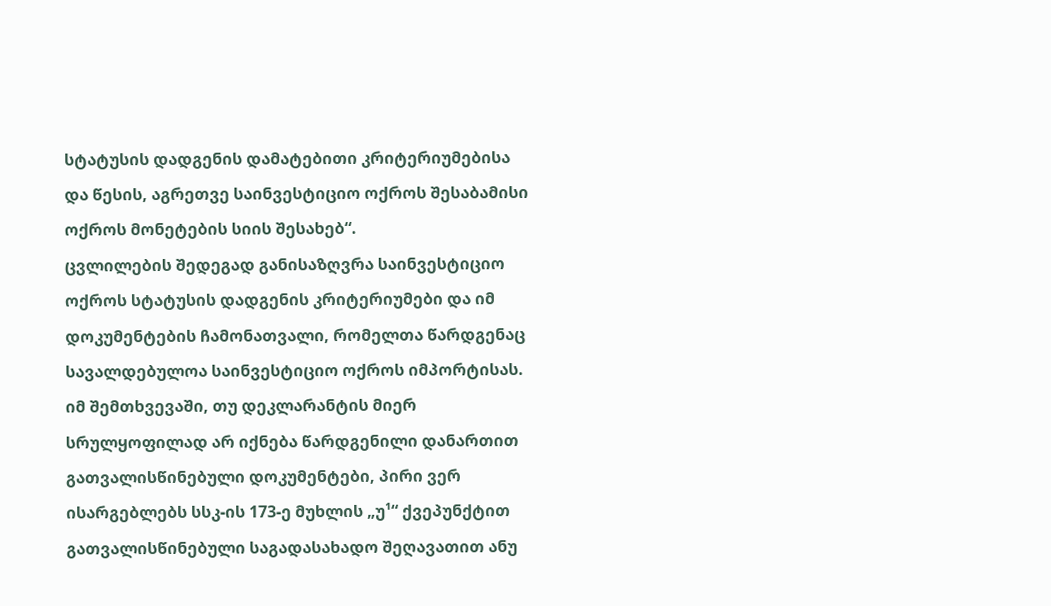სტატუსის დადგენის დამატებითი კრიტერიუმებისა და წესის, აგრეთვე საინვესტიციო ოქროს შესაბამისი ოქროს მონეტების სიის შესახებ“.
ცვლილების შედეგად განისაზღვრა საინვესტიციო ოქროს სტატუსის დადგენის კრიტერიუმები და იმ დოკუმენტების ჩამონათვალი, რომელთა წარდგენაც სავალდებულოა საინვესტიციო ოქროს იმპორტისას. იმ შემთხვევაში, თუ დეკლარანტის მიერ სრულყოფილად არ იქნება წარდგენილი დანართით გათვალისწინებული დოკუმენტები, პირი ვერ ისარგებლებს სსკ-ის 173-ე მუხლის „უ¹“ ქვეპუნქტით გათვალისწინებული საგადასახადო შეღავათით ანუ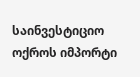საინვესტიციო ოქროს იმპორტი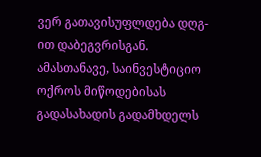ვერ გათავისუფლდება დღგ-ით დაბეგვრისგან. ამასთანავე, საინვესტიციო ოქროს მიწოდებისას გადასახადის გადამხდელს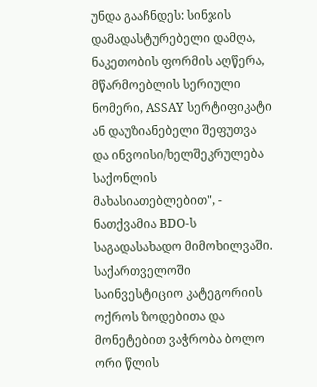უნდა გააჩნდეს: სინჯის დამადასტურებელი დამღა, ნაკეთობის ფორმის აღწერა, მწარმოებლის სერიული ნომერი, ASSAY სერტიფიკატი ან დაუზიანებელი შეფუთვა და ინვოისი/ხელშეკრულება საქონლის მახასიათებლებით", - ნათქვამია BDO-ს საგადასახადო მიმოხილვაში.
საქართველოში საინვესტიციო კატეგორიის ოქროს ზოდებითა და მონეტებით ვაჭრობა ბოლო ორი წლის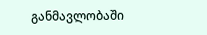განმავლობაში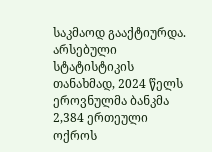საკმაოდ გააქტიურდა. არსებული სტატისტიკის თანახმად, 2024 წელს ეროვნულმა ბანკმა 2,384 ერთეული ოქროს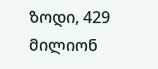ზოდი, 429 მილიონ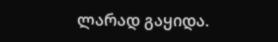ლარად გაყიდა.